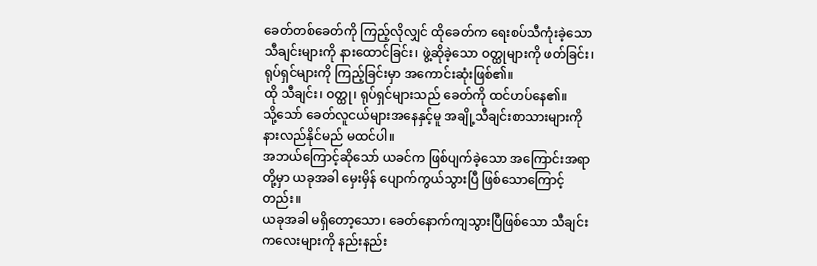ခေတ်တစ်ခေတ်ကို ကြည့်လိုလျှင် ထိုခေတ်က ရေးစပ်သီကုံးခဲ့သော သီချင်းများကို နားထောင်ခြင်း၊ ဖွဲ့ဆိုခဲ့သော ဝတ္ထုများကို ဖတ်ခြင်း၊ ရုပ်ရှင်များကို ကြည့်ခြင်းမှာ အကောင်းဆုံးဖြစ်၏။
ထို သီချင်း၊ ဝတ္ထု၊ ရုပ်ရှင်များသည် ခေတ်ကို ထင်ဟပ်နေ၏။
သို့သော် ခေတ်လူငယ်များအနေနှင့်မူ အချို့သီချင်းစာသားများကို နားလည်နိုင်မည် မထင်ပါ။
အဘယ်ကြောင့်ဆိုသော် ယခင်က ဖြစ်ပျက်ခဲ့သော အကြောင်းအရာတို့မှာ ယခုအခါ မှေးမှိန် ပျောက်ကွယ်သွားပြီ ဖြစ်သောကြောင့်တည်း။
ယခုအခါ မရှိတော့သော၊ ခေတ်နောက်ကျသွားပြီဖြစ်သော သီချင်းကလေးများကို နည်းနည်း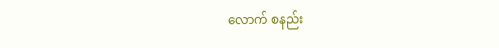လောက် စနည်း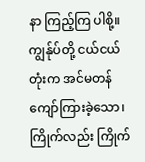နာ ကြည့်ကြ ပါစို့။
ကျွန်ုပ်တို့ ငယ်ငယ်တုံးက အင်မတန် ကျော်ကြားခဲ့သော၊ ကြိုက်လည်း ကြိုက်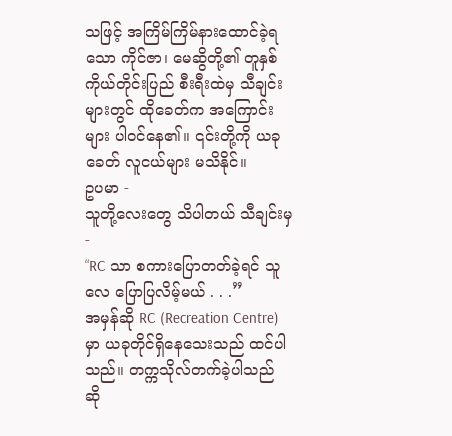သဖြင့် အကြိမ်ကြိမ်နားထောင်ခဲ့ရသော ကိုင်ဇာ၊ မေဆွိတို့၏ တူနှစ်ကိုယ်တိုင်းပြည် စီးရီးထဲမှ သီချင်းများတွင် ထိုခေတ်က အကြောင်းများ ပါဝင်နေ၏။ ၎င်းတို့ကို ယခုခေတ် လူငယ်များ မသိနိုင်။
ဥပမာ -
သူတို့လေးတွေ သိပါတယ် သီချင်းမှ -
“RC သာ စကားပြောတတ်ခဲ့ရင် သူလေ ပြောပြလိမ့်မယ် . . .”
အမှန်ဆို RC (Recreation Centre) မှာ ယခုတိုင်ရှိနေသေးသည် ထင်ပါသည်။ တက္ကသိုလ်တက်ခဲ့ပါသည် ဆို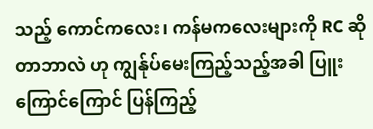သည့် ကောင်ကလေး၊ ကန်မကလေးများကို RC ဆိုတာဘာလဲ ဟု ကျွန်ုပ်မေးကြည့်သည့်အခါ ပြူးကြောင်ကြောင် ပြန်ကြည့်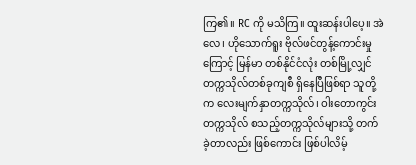ကြ၏။ RC ကို မသိကြ။ ထူးဆန်းပါပေ့။ အဲလေ၊ ဟိုသောက်ရူး ဗိုလ်ဖင်တွန့်ကောင်းမှုကြောင့် မြန်မာ တစ်နိုင်ငံလုံး တစ်မြို့လျှင် တက္ကသိုလ်တစ်ခုကျစီ ရှိနေပြီဖြစ်ရာ သူတို့က လေးမျက်နှာတက္ကသိုလ်၊ ဝါးတောကွင်း တက္ကသိုလ် စသည့်တက္ကသိုလ်များသို့ တက်ခဲ့တာလည်း ဖြစ်ကောင်း ဖြစ်ပါလိမ့်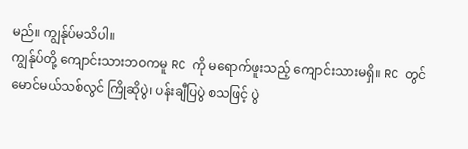မည်။ ကျွန်ုပ်မသိပါ။
ကျွန်ုပ်တို့ ကျောင်းသားဘဝကမူ RC ကို မရောက်ဖူးသည့် ကျောင်းသားမရှိ။ RC တွင် မောင်မယ်သစ်လွင် ကြိုဆိုပွဲ၊ ပန်းချီပြပွဲ စသဖြင့် ပွဲ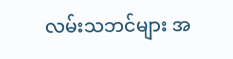လမ်းသဘင်များ အ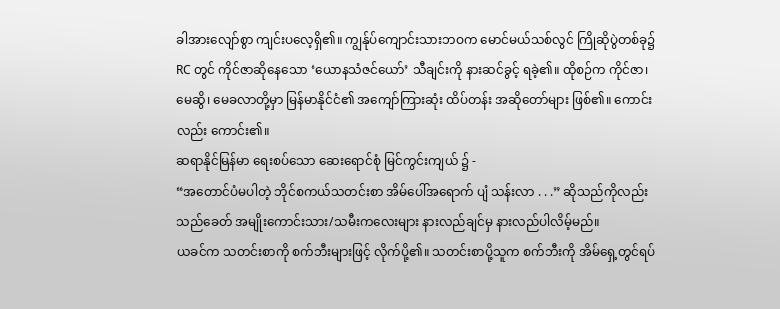ခါအားလျော်စွာ ကျင်းပလေ့ရှိ၏။ ကျွန်ုပ်ကျောင်းသားဘဝက မောင်မယ်သစ်လွင် ကြိုဆိုပွဲတစ်ခု၌ RC တွင် ကိုင်ဇာဆိုနေသော ‘ယောနသံဇင်ယော်’ သီချင်းကို နားဆင်ခွင့် ရခဲ့၏။ ထိုစဉ်က ကိုင်ဇာ၊ မေဆွိ၊ မေခလာတို့မှာ မြန်မာနိုင်ငံ၏ အကျော်ကြားဆုံး ထိပ်တန်း အဆိုတော်များ ဖြစ်၏။ ကောင်းလည်း ကောင်း၏။
ဆရာနိုင်မြန်မာ ရေးစပ်သော ဆေးရောင်စုံ မြင်ကွင်းကျယ် ၌ -
“အတောင်ပံမပါတဲ့ ဘိုင်စကယ်သတင်းစာ အိမ်ပေါ်အရောက် ပျံ သန်းလာ . . .” ဆိုသည်ကိုလည်း သည်ခေတ် အမျိုးကောင်းသား/သမီးကလေးများ နားလည်ချင်မှ နားလည်ပါလိမ့်မည်။
ယခင်က သတင်းစာကို စက်ဘီးများဖြင့် လိုက်ပို့၏။ သတင်းစာပို့သူက စက်ဘီးကို အိမ်ရှေ့တွင်ရပ်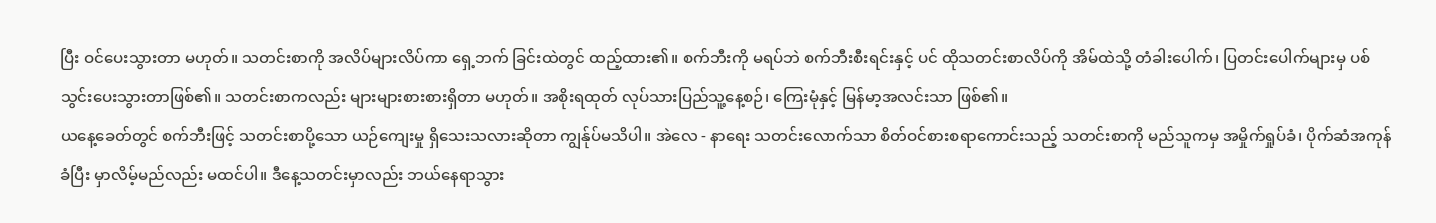ပြီး ဝင်ပေးသွားတာ မဟုတ်။ သတင်းစာကို အလိပ်များလိပ်ကာ ရှေ့ဘက် ခြင်းထဲတွင် ထည့်ထား၏။ စက်ဘီးကို မရပ်ဘဲ စက်ဘီးစီးရင်းနှင့် ပင် ထိုသတင်းစာလိပ်ကို အိမ်ထဲသို့ တံခါးပေါက်၊ ပြတင်းပေါက်များမှ ပစ်သွင်းပေးသွားတာဖြစ်၏။ သတင်းစာကလည်း များများစားစားရှိတာ မဟုတ်။ အစိုးရထုတ် လုပ်သားပြည်သူ့နေ့စဉ်၊ ကြေးမုံနှင့် မြန်မာ့အလင်းသာ ဖြစ်၏။
ယနေ့ခေတ်တွင် စက်ဘီးဖြင့် သတင်းစာပို့သော ယဉ်ကျေးမှု ရှိသေးသလားဆိုတာ ကျွန်ုပ်မသိပါ။ အဲလေ - နာရေး သတင်းလောက်သာ စိတ်ဝင်စားစရာကောင်းသည့် သတင်းစာကို မည်သူကမှ အမှိုက်ရှုပ်ခံ၊ ပိုက်ဆံအကုန်ခံပြီး မှာလိမ့်မည်လည်း မထင်ပါ။ ဒီနေ့သတင်းမှာလည်း ဘယ်နေရာသွား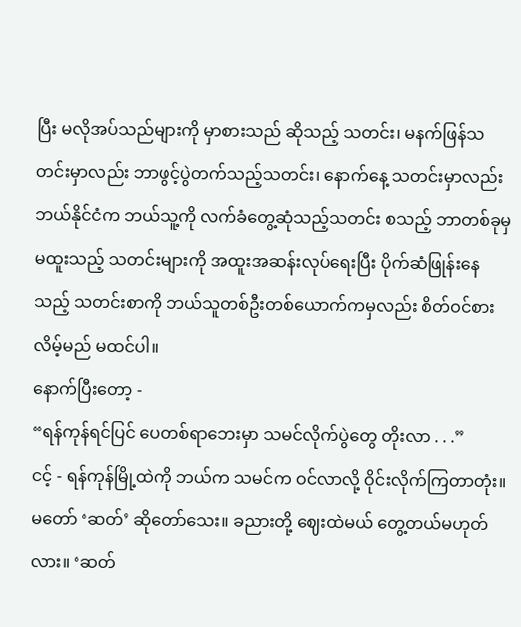ပြီး မလိုအပ်သည်များကို မှာစားသည် ဆိုသည့် သတင်း၊ မနက်ဖြန်သတင်းမှာလည်း ဘာဖွင့်ပွဲတက်သည့်သတင်း၊ နောက်နေ့ သတင်းမှာလည်း ဘယ်နိုင်ငံက ဘယ်သူ့ကို လက်ခံတွေ့ဆုံသည့်သတင်း စသည့် ဘာတစ်ခုမှ မထူးသည့် သတင်းများကို အထူးအဆန်းလုပ်ရေးပြီး ပိုက်ဆံဖြုန်းနေ သည့် သတင်းစာကို ဘယ်သူတစ်ဦးတစ်ယောက်ကမှလည်း စိတ်ဝင်စားလိမ့်မည် မထင်ပါ။
နောက်ပြီးတော့ -
“ရန်ကုန်ရင်ပြင် ပေတစ်ရာဘေးမှာ သမင်လိုက်ပွဲတွေ တိုးလာ . . .”
ငင့် - ရန်ကုန်မြို့ထဲကို ဘယ်က သမင်က ဝင်လာလို့ ဝိုင်းလိုက်ကြတာတုံး။ မတော် ‘ဆတ်’ ဆိုတော်သေး။ ခညားတို့ ဈေးထဲမယ် တွေ့တယ်မဟုတ်လား။ ‘ဆတ်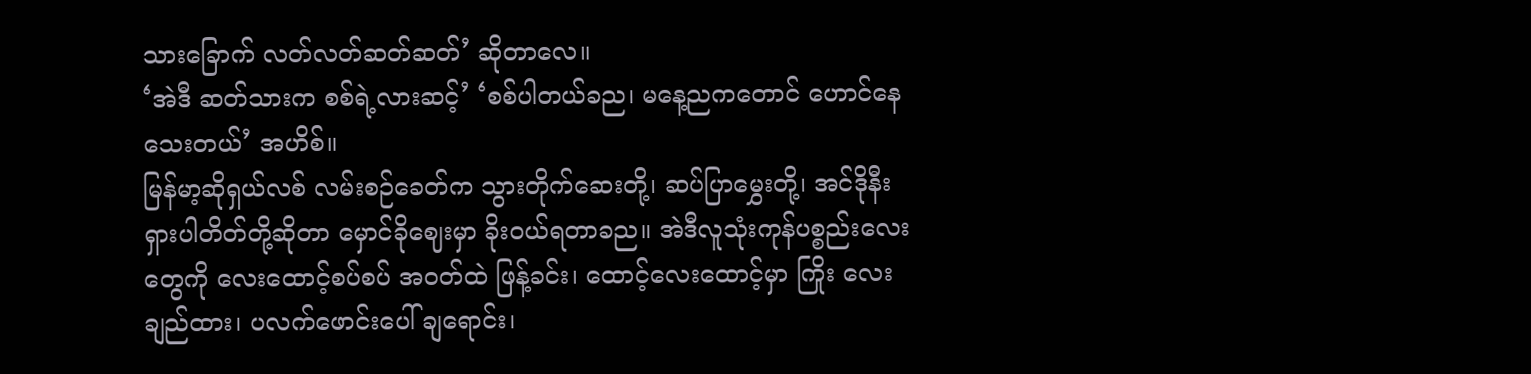သားခြောက် လတ်လတ်ဆတ်ဆတ်’ ဆိုတာလေ။
‘အဲဒီ ဆတ်သားက စစ်ရဲ့လားဆင့်’ ‘စစ်ပါတယ်ခည၊ မနေ့ညကတောင် ဟောင်နေသေးတယ်’ အဟိစ်။
မြန်မာ့ဆိုရှယ်လစ် လမ်းစဉ်ခေတ်က သွားတိုက်ဆေးတို့၊ ဆပ်ပြာမွှေးတို့၊ အင်ဒိုနီးရှားပါတိတ်တို့ဆိုတာ မှောင်ခိုဈေးမှာ ခိုးဝယ်ရတာခည။ အဲဒီလူသုံးကုန်ပစ္စည်းလေးတွေကို လေးထောင့်စပ်စပ် အဝတ်ထဲ ဖြန့်ခင်း၊ ထောင့်လေးထောင့်မှာ ကြိုး လေးချည်ထား၊ ပလက်ဖောင်းပေါ် ချရောင်း၊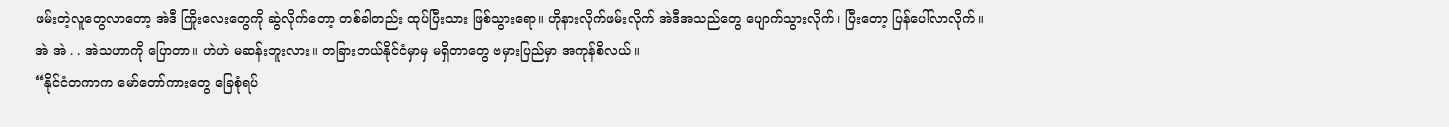ဖမ်းတဲ့လူတွေလာတော့ အဲဒီ ကြိုးလေးတွေကို ဆွဲလိုက်တော့ တစ်ခါတည်း ထုပ်ပြီးသား ဖြစ်သွားရော။ ဟိုနားလိုက်ဖမ်းလိုက် အဲဒီအသည်တွေ ပျောက်သွားလိုက်၊ ပြီးတော့ ပြန်ပေါ်လာလိုက်။
အဲ အဲ . . အဲသဟာကို ပြောတာ။ ဟဲဟဲ မဆန်းဘူးလား။ တခြားဘယ်နိုင်ငံမှာမှ မရှိတာတွေ ဗမှားပြည်မှာ အကုန်စိလယ်။
“နိုင်ငံတကာက မော်တော်ကားတွေ ခြေစုံရပ်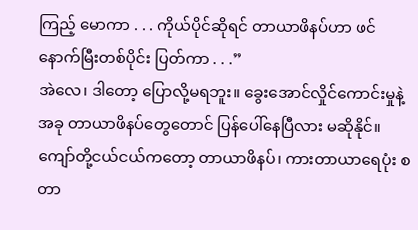ကြည့် မောကာ . . . ကိုယ်ပိုင်ဆိုရင် တာယာဖိနပ်ဟာ ဖင်နောက်မြီးတစ်ပိုင်း ပြတ်ကာ . . .”
အဲလေ၊ ဒါတော့ ပြောလို့မရဘူး။ ခွေးအောင်လှိုင်ကောင်းမှုနဲ့ အခု တာယာဖိနပ်တွေတောင် ပြန်ပေါ်နေပြီလား မဆိုနိုင်။ ကျော်တို့ငယ်ငယ်ကတော့ တာယာဖိနပ်၊ ကားတာယာရေပုံး စတာ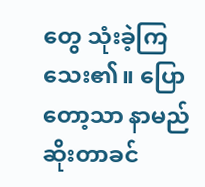တွေ သုံးခဲ့ကြသေး၏။ ပြောတော့သာ နာမည် ဆိုးတာခင်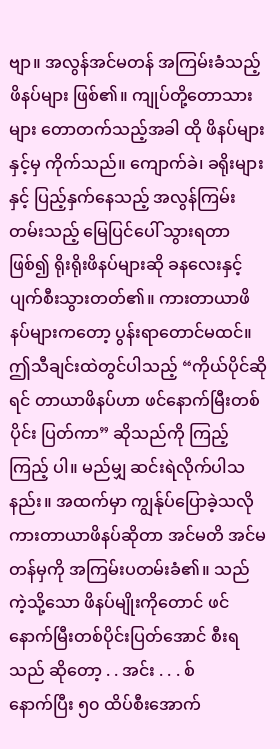ဗျာ။ အလွန်အင်မတန် အကြမ်းခံသည့် ဖိနပ်များ ဖြစ်၏။ ကျုပ်တို့တောသားများ တောတက်သည့်အခါ ထို ဖိနပ်များနှင့်မှ ကိုက်သည်။ ကျောက်ခဲ၊ ခရိုးများနှင့် ပြည့်နှက်နေသည့် အလွန်ကြမ်းတမ်းသည့် မြေပြင်ပေါ် သွားရတာ ဖြစ်၍ ရိုးရိုးဖိနပ်များဆို ခနလေးနှင့် ပျက်စီးသွားတတ်၏။ ကားတာယာဖိနပ်များကတော့ ပွန်းရာတောင်မထင်။
ဤသီချင်းထဲတွင်ပါသည့် “ကိုယ်ပိုင်ဆိုရင် တာယာဖိနပ်ဟာ ဖင်နောက်မြီးတစ်ပိုင်း ပြတ်ကာ” ဆိုသည်ကို ကြည့် ကြည့် ပါ။ မည်မျှ ဆင်းရဲလိုက်ပါသနည်း။ အထက်မှာ ကျွန်ုပ်ပြောခဲ့သလို ကားတာယာဖိနပ်ဆိုတာ အင်မတိ အင်မတန်မှကို အကြမ်းပတမ်းခံ၏။ သည်ကဲ့သို့သော ဖိနပ်မျိုးကိုတောင် ဖင်နောက်မြီးတစ်ပိုင်းပြတ်အောင် စီးရသည် ဆိုတော့ . . အင်း . . . စ်
နောက်ပြီး ၅၀ ထိပ်စီးအောက်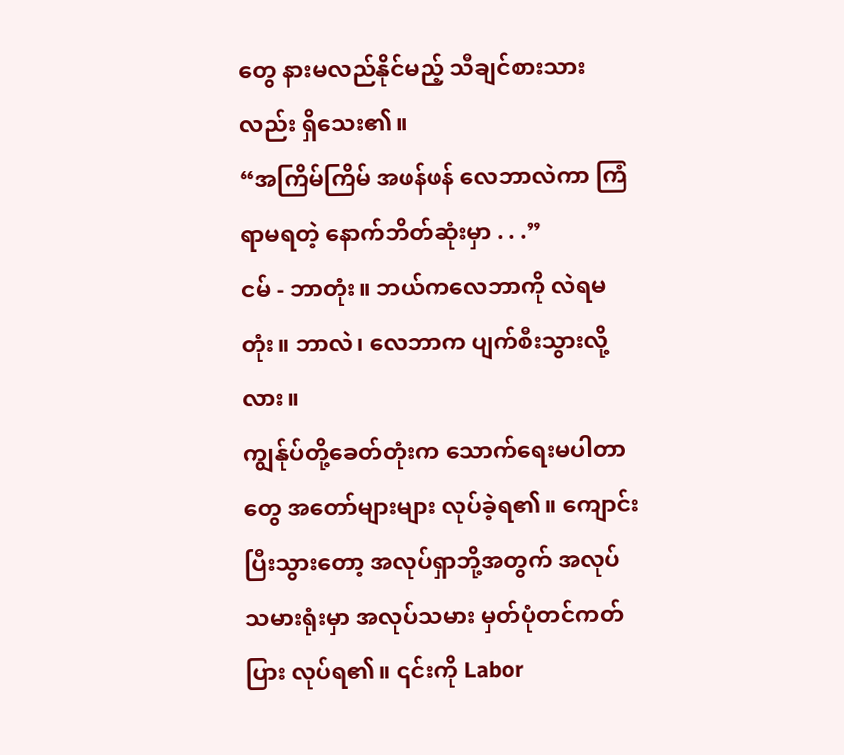တွေ နားမလည်နိုင်မည့် သီချင်စားသားလည်း ရှိသေး၏။
“အကြိမ်ကြိမ် အဖန်ဖန် လေဘာလဲကာ ကြံရာမရတဲ့ နောက်ဘိတ်ဆုံးမှာ . . .”
ငမ် - ဘာတုံး။ ဘယ်ကလေဘာကို လဲရမတုံး။ ဘာလဲ၊ လေဘာက ပျက်စီးသွားလို့လား။
ကျွန်ုပ်တို့ခေတ်တုံးက သောက်ရေးမပါတာတွေ အတော်များများ လုပ်ခဲ့ရ၏။ ကျောင်းပြီးသွားတော့ အလုပ်ရှာဘို့အတွက် အလုပ်သမားရုံးမှာ အလုပ်သမား မှတ်ပုံတင်ကတ်ပြား လုပ်ရ၏။ ၎င်းကို Labor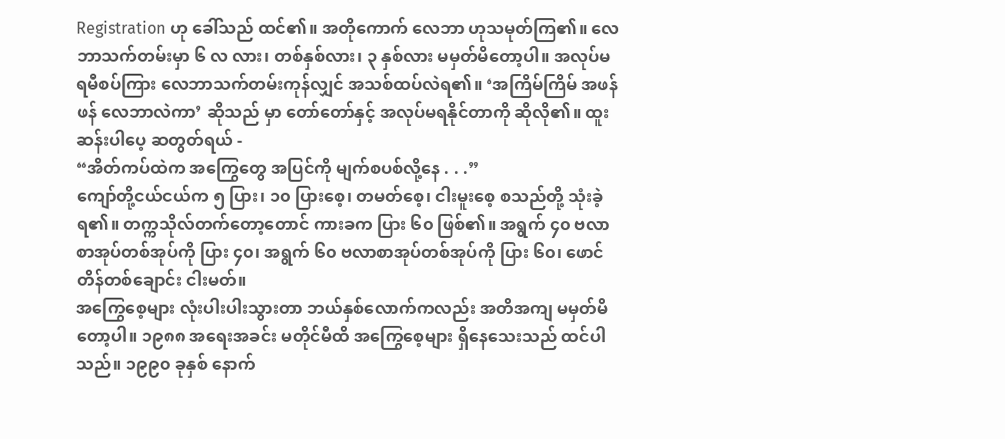Registration ဟု ခေါ်သည် ထင်၏။ အတိုကောက် လေဘာ ဟုသမုတ်ကြ၏။ လေဘာသက်တမ်းမှာ ၆ လ လား၊ တစ်နှစ်လား၊ ၃ နှစ်လား မမှတ်မိတော့ပါ။ အလုပ်မရမီစပ်ကြား လေဘာသက်တမ်းကုန်လျှင် အသစ်ထပ်လဲရ၏။ ‘အကြိမ်ကြိမ် အဖန်ဖန် လေဘာလဲကာ’ ဆိုသည် မှာ တော်တော်နှင့် အလုပ်မရနိုင်တာကို ဆိုလို၏။ ထူးဆန်းပါပေ့ ဆတွတ်ရယ် -
“အိတ်ကပ်ထဲက အကြွေတွေ အပြင်ကို မျက်စပစ်လို့နေ . . .”
ကျော်တို့ငယ်ငယ်က ၅ ပြား၊ ၁၀ ပြားစေ့၊ တမတ်စေ့၊ ငါးမူးစေ့ စသည်တို့ သုံးခဲ့ရ၏။ တက္ကသိုလ်တက်တော့တောင် ကားခက ပြား ၆၀ ဖြစ်၏။ အရွက် ၄၀ ဗလာစာအုပ်တစ်အုပ်ကို ပြား ၄၀၊ အရွက် ၆၀ ဗလာစာအုပ်တစ်အုပ်ကို ပြား ၆၀၊ ဖောင်တိန်တစ်ချောင်း ငါးမတ်။
အကြွေစေ့များ လုံးပါးပါးသွားတာ ဘယ်နှစ်လောက်ကလည်း အတိအကျ မမှတ်မိတော့ပါ။ ၁၉၈၈ အရေးအခင်း မတိုင်မီထိ အကြွေစေ့များ ရှိနေသေးသည် ထင်ပါသည်။ ၁၉၉၀ ခုနှစ် နောက်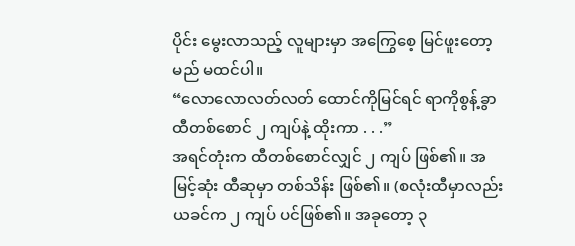ပိုင်း မွေးလာသည့် လူများမှာ အကြွေစေ့ မြင်ဖူးတော့မည် မထင်ပါ။
“လောလောလတ်လတ် ထောင်ကိုမြင်ရင် ရာကိုစွန့်ခွာ ထီတစ်စောင် ၂ ကျပ်နဲ့ ထိုးကာ . . .”
အရင်တုံးက ထီတစ်စောင်လျှင် ၂ ကျပ် ဖြစ်၏။ အမြင့်ဆုံး ထီဆုမှာ တစ်သိန်း ဖြစ်၏။ (စလုံးထီမှာလည်း ယခင်က ၂ ကျပ် ပင်ဖြစ်၏။ အခုတော့ ၃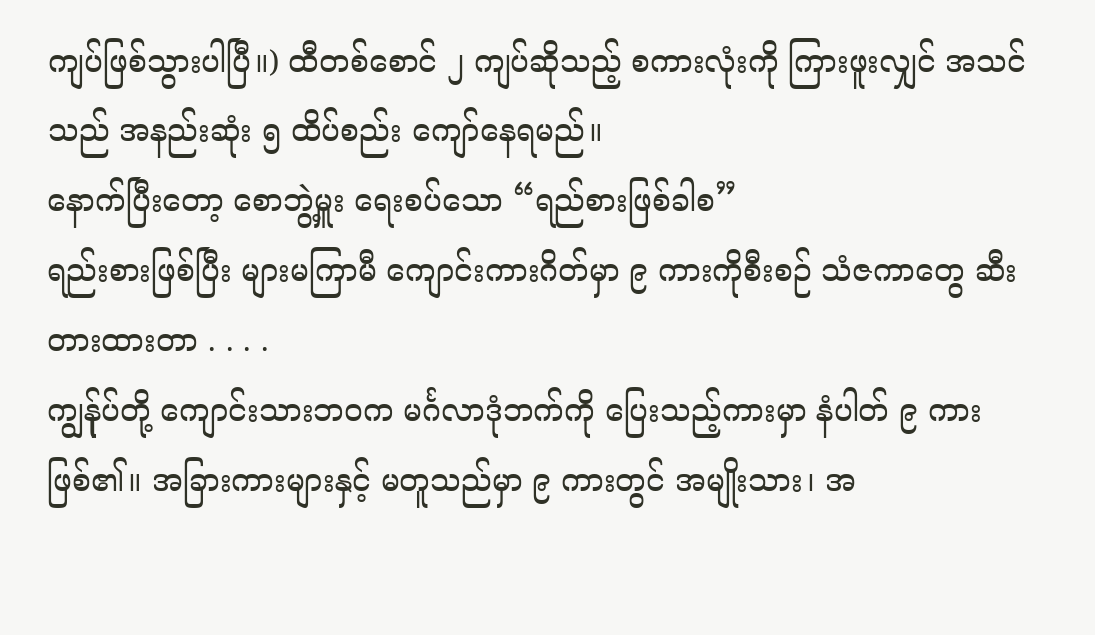ကျပ်ဖြစ်သွားပါပြီ။) ထီတစ်စောင် ၂ ကျပ်ဆိုသည့် စကားလုံးကို ကြားဖူးလျှင် အသင်သည် အနည်းဆုံး ၅ ထိပ်စည်း ကျော်နေရမည်။
နောက်ပြီးတော့ စောဘွဲ့မှူး ရေးစပ်သော “ရည်စားဖြစ်ခါစ”
ရည်းစားဖြစ်ပြီး များမကြာမီ ကျောင်းကားဂိတ်မှာ ၉ ကားကိုစီးစဉ် သံဇကာတွေ ဆီးတားထားတာ . . . .
ကျွန်ုပ်တို့ ကျောင်းသားဘဝက မင်္ဂလာဒုံဘက်ကို ပြေးသည့်ကားမှာ နံပါတ် ၉ ကားဖြစ်၏။ အခြားကားများနှင့် မတူသည်မှာ ၉ ကားတွင် အမျိုးသား၊ အ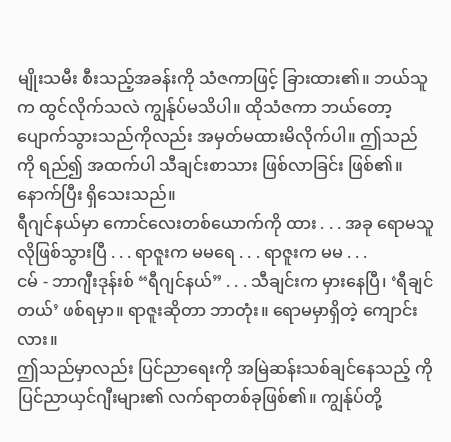မျိုးသမီး စီးသည့်အခန်းကို သံဇကာဖြင့် ခြားထား၏။ ဘယ်သူက ထွင်လိုက်သလဲ ကျွန်ုပ်မသိပါ။ ထိုသံဇကာ ဘယ်တော့ပျောက်သွားသည်ကိုလည်း အမှတ်မထားမိလိုက်ပါ။ ဤသည်ကို ရည်၍ အထက်ပါ သီချင်းစာသား ဖြစ်လာခြင်း ဖြစ်၏။
နောက်ပြီး ရှိသေးသည်။
ရီဂျင်နယ်မှာ ကောင်လေးတစ်ယောက်ကို ထား . . . အခု ရောမသူလိုဖြစ်သွားပြီ . . . ရာဇူးက မမရေ . . . ရာဇူးက မမ . . .
ငမ် - ဘာဂျီးဒုန်းစ် “ရီဂျင်နယ်” . . . သီချင်းက မှားနေပြီ၊ ‘ရီချင်တယ်’ ဖစ်ရမှာ။ ရာဇူးဆိုတာ ဘာတုံး။ ရောမမှာရှိတဲ့ ကျောင်းလား။
ဤသည်မှာလည်း ပြင်ညာရေးကို အမြဲဆန်းသစ်ချင်နေသည့် ကိုပြင်ညာယှင်ဂျီးများ၏ လက်ရာတစ်ခုဖြစ်၏။ ကျွန်ုပ်တို့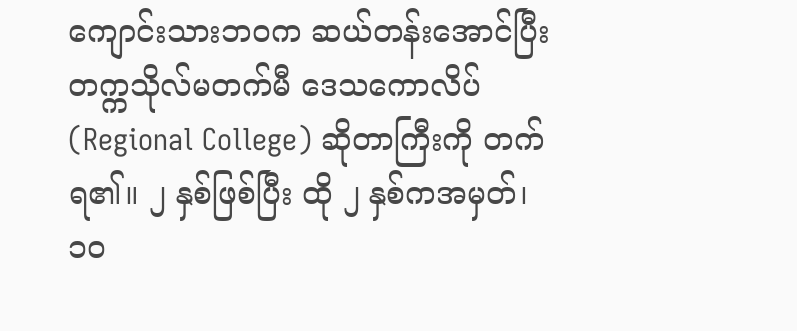ကျောင်းသားဘဝက ဆယ်တန်းအောင်ပြီး တက္ကသိုလ်မတက်မီ ဒေသကောလိပ် (Regional College) ဆိုတာကြီးကို တက်ရ၏။ ၂ နှစ်ဖြစ်ပြီး ထို ၂ နှစ်ကအမှတ်၊ ၁၀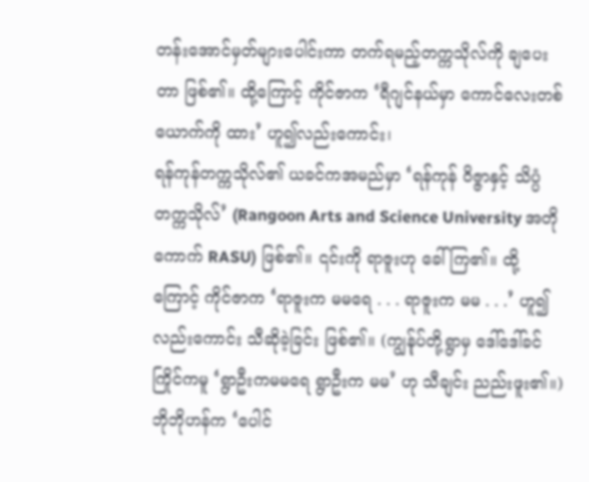တန်းအောင်မှတ်များပေါင်းကာ တက်ရမည့်တက္ကသိုလ်ကို ချပေးတာ ဖြစ်၏။ ထို့ကြောင့် ကိုင်ဇာက ‘ရီဂျင်နယ်မှာ ကောင်လေးတစ်ယောက်ကို ထား’ ဟူ၍လည်းကောင်း၊
ရန်ကုန်တက္ကသိုလ်၏ ယခင်ကအမည်မှာ ‘ရန်ကုန် ဝိဇ္ဇာနှင့် သိပ္ပံတက္ကသိုလ်’ (Rangoon Arts and Science University အတိုကောက် RASU) ဖြစ်၏။ ၎င်းကို ရာဇူးဟု ခေါ်ကြ၏။ ထို့ကြောင့် ကိုင်ဇာက ‘ရာဇူးက မမရေ . . . ရာဇူးက မမ . . .’ ဟူ၍လည်းကောင်း သီဆိုခဲ့ခြင်း ဖြစ်၏။ (ကျွန်ုပ်တို့ရွာမှ ဒေါ်ဒေါ်ခင်ကြိုင်ကမူ ‘ရွာဦးကမမရေ ရွာဦးက မမ’ ဟု သီချင်း ညည်းဖူး၏။)
ဘိုဘိုဟန်က ‘ပေါင်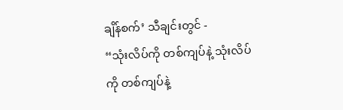ချိန်စက်’ သီချင်းတွင် -
“သုံးလိပ်ကို တစ်ကျပ်နဲ့ သုံးလိပ်ကို တစ်ကျပ်နဲ့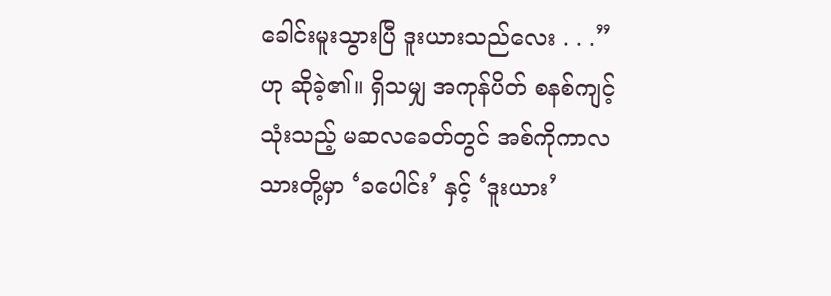ခေါင်းမူးသွားပြီ ဒူးယားသည်လေး . . .” ဟု ဆိုခဲ့၏။ ရှိသမျှ အကုန်ပိတ် စနစ်ကျင့်သုံးသည့် မဆလခေတ်တွင် အစ်ကိုကာလသားတို့မှာ ‘ခပေါင်း’ နှင့် ‘ဒူးယား’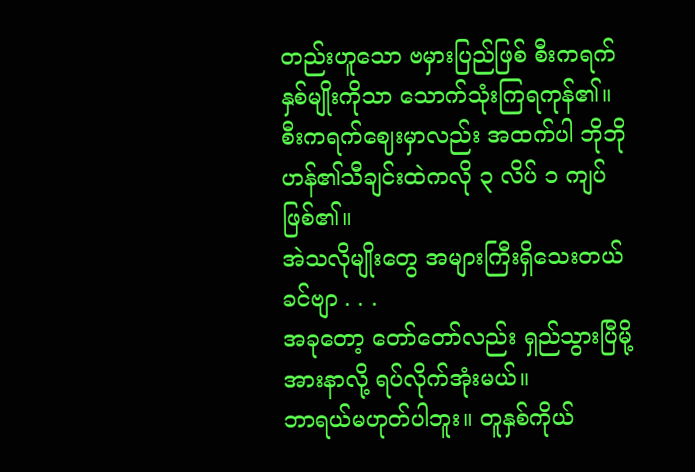တည်းဟူသော ဗမှားပြည်ဖြစ် စီးကရက် နှစ်မျိုးကိုသာ သောက်သုံးကြရကုန်၏။
စီးကရက်ဈေးမှာလည်း အထက်ပါ ဘိုဘိုဟန်၏သီချင်းထဲကလို ၃ လိပ် ၁ ကျပ် ဖြစ်၏။
အဲသလိုမျိုးတွေ အများကြီးရှိသေးတယ်ခင်ဗျာ . . .
အခုတော့ တော်တော်လည်း ရှည်သွားပြီမို့ အားနာလို့ ရပ်လိုက်အုံးမယ်။
ဘာရယ်မဟုတ်ပါဘူး။ တူနှစ်ကိုယ်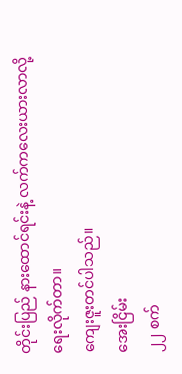တိုင်းပြည် နားထောင်ရင်းနဲ့ လက်ကလေးယားလာလို့ ရေးလိုက်တာ။
ကျေးဇူးတင်ပါသည်။
အေးငြိမ်း
၂၂ စက်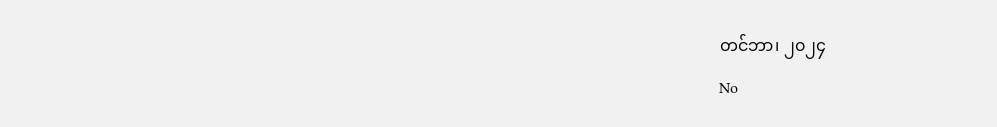တင်ဘာ၊ ၂၀၂၄
No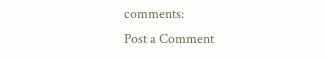comments:
Post a Comment